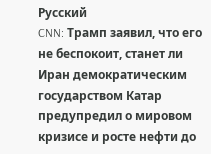Русский
CNN: Трамп заявил, что его не беспокоит, станет ли Иран демократическим государством Катар предупредил о мировом кризисе и росте нефти до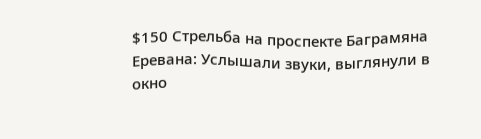$150 Стрельба на проспекте Баграмяна Еревана: Услышали звуки, выглянули в окно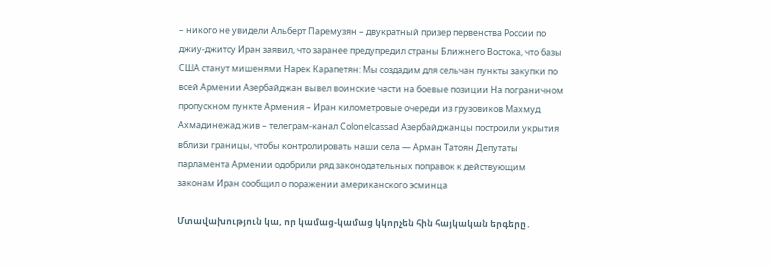– никого не увидели Альберт Паремузян – двукратный призер первенства России по джиу-джитсу Иран заявил, что заранее предупредил страны Ближнего Востока, что базы США станут мишенями Нарек Карапетян: Мы создадим для сельчан пункты закупки по всей Армении Азербайджан вывел воинские части на боевые позиции На пограничном пропускном пункте Армения – Иран километровые очереди из грузовиков Махмуд Ахмадинежад жив – телеграм-канал Colonelcassad Азербайджанцы построили укрытия вблизи границы, чтобы контролировать наши села — Арман Татоян Депутаты парламента Армении одобрили ряд законодательных поправок к действующим законам Иран сообщил о поражении американского эсминца

Մտավախություն կա, որ կամաց-կամաց կկորչեն հին հայկական երգերը․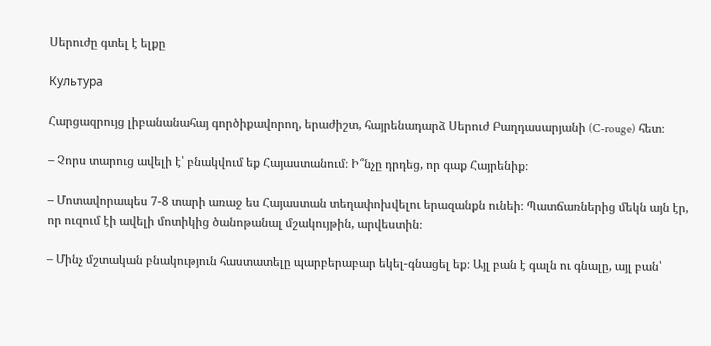Սերուժը գտել է ելքը

Культура

Հարցազրույց լիբանանահայ գործիքավորող, երաժիշտ, հայրենադարձ Սերուժ Բաղդասարյանի (C-rouge) հետ։

– Չորս տարուց ավելի է՝ բնակվում եք Հայաստանում։ Ի՞նչը դրդեց, որ գաք Հայրենիք։

– Մոտավորապես 7-8 տարի առաջ ես Հայաստան տեղափոխվելու երազանքն ունեի։ Պատճառներից մեկն այն էր, որ ուզում էի ավելի մոտիկից ծանոթանալ մշակույթին, արվեստին։

– Մինչ մշտական բնակություն հաստատելը պարբերաբար եկել-գնացել եք։ Այլ բան է գալն ու գնալը, այլ բան՝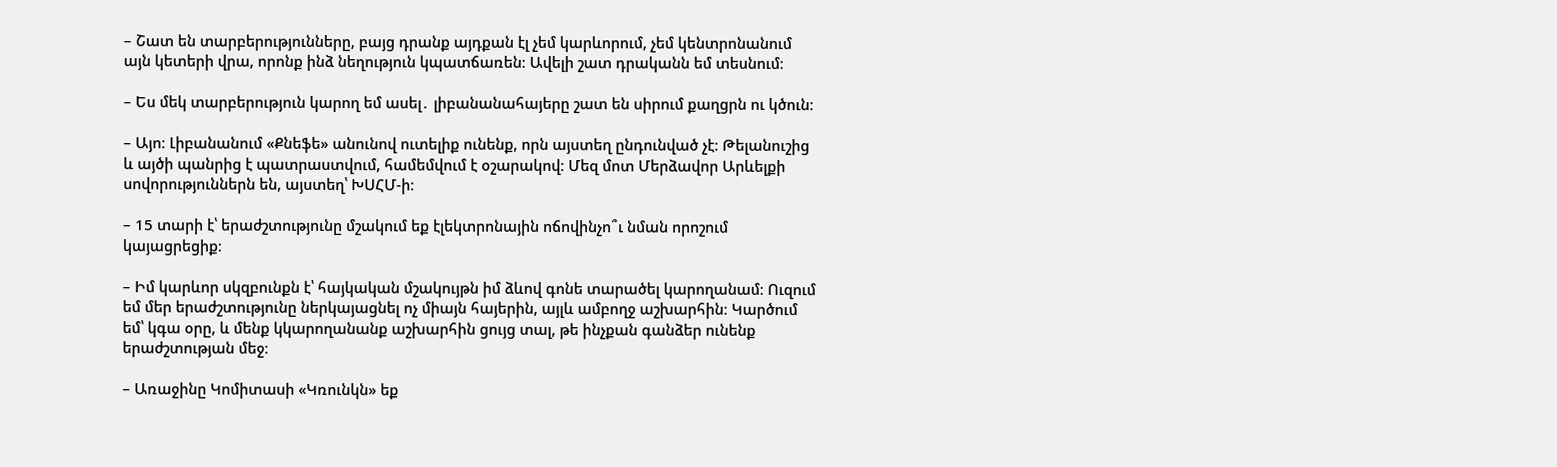– Շատ են տարբերությունները, բայց դրանք այդքան էլ չեմ կարևորում, չեմ կենտրոնանում այն կետերի վրա, որոնք ինձ նեղություն կպատճառեն։ Ավելի շատ դրականն եմ տեսնում։

– Ես մեկ տարբերություն կարող եմ ասել․ լիբանանահայերը շատ են սիրում քաղցրն ու կծուն։

– Այո։ Լիբանանում «Քնեֆե» անունով ուտելիք ունենք, որն այստեղ ընդունված չէ։ Թելանուշից և այծի պանրից է պատրաստվում, համեմվում է օշարակով։ Մեզ մոտ Մերձավոր Արևելքի սովորություններն են, այստեղ՝ ԽՍՀՄ-ի։

– 15 տարի է՝ երաժշտությունը մշակում եք էլեկտրոնային ոճովինչո՞ւ նման որոշում կայացրեցիք։

– Իմ կարևոր սկզբունքն է՝ հայկական մշակույթն իմ ձևով գոնե տարածել կարողանամ։ Ուզում եմ մեր երաժշտությունը ներկայացնել ոչ միայն հայերին, այլև ամբողջ աշխարհին։ Կարծում եմ՝ կգա օրը, և մենք կկարողանանք աշխարհին ցույց տալ, թե ինչքան գանձեր ունենք երաժշտության մեջ։

– Առաջինը Կոմիտասի «Կռունկն» եք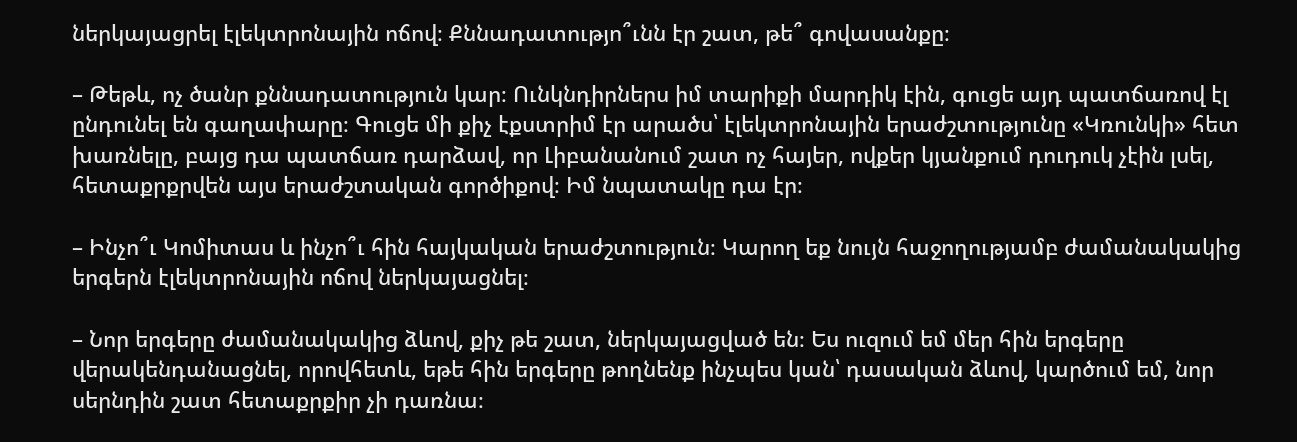ներկայացրել էլեկտրոնային ոճով։ Քննադատությո՞ւնն էր շատ, թե՞ գովասանքը։

– Թեթև, ոչ ծանր քննադատություն կար։ Ունկնդիրներս իմ տարիքի մարդիկ էին, գուցե այդ պատճառով էլ ընդունել են գաղափարը։ Գուցե մի քիչ էքստրիմ էր արածս՝ էլեկտրոնային երաժշտությունը «Կռունկի» հետ խառնելը, բայց դա պատճառ դարձավ, որ Լիբանանում շատ ոչ հայեր, ովքեր կյանքում դուդուկ չէին լսել, հետաքրքրվեն այս երաժշտական գործիքով։ Իմ նպատակը դա էր։

– Ինչո՞ւ Կոմիտաս և ինչո՞ւ հին հայկական երաժշտություն։ Կարող եք նույն հաջողությամբ ժամանակակից երգերն էլեկտրոնային ոճով ներկայացնել։

– Նոր երգերը ժամանակակից ձևով, քիչ թե շատ, ներկայացված են։ Ես ուզում եմ մեր հին երգերը վերակենդանացնել, որովհետև, եթե հին երգերը թողնենք ինչպես կան՝ դասական ձևով, կարծում եմ, նոր սերնդին շատ հետաքրքիր չի դառնա։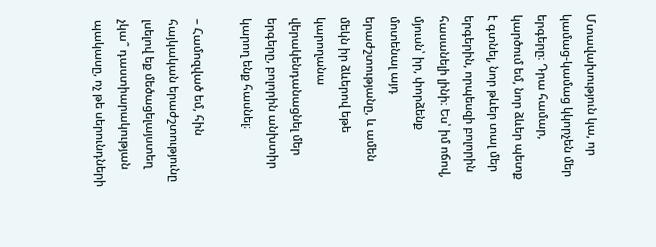Մտավախություն կա, որ կամաց-կամաց կկորչեն մեր երգերը։ Դրա համար, կարծում եմ, նոր ձևեր պետք է գտնել, նոր թևեր տալ մեր երգերին, որպեսզի բոլորին հասանելի լինի։ Ես՝ իմ ոճով, մյուսն՝ իր, փորձենք մոտենալ այդ երաժշտությանը, և ամեն մեկն իր ձևերով եթե կարողանա վերակենդանացնել մեր երգերը, բոլորին անխտիր կարող ենք հասնել։

– Համոզված եմ, հին հայկական երաժշտությունը լսելով եք մեծացելայստեղ չկա՞ դաստիարակության պակասը, ոչ թե սերունդների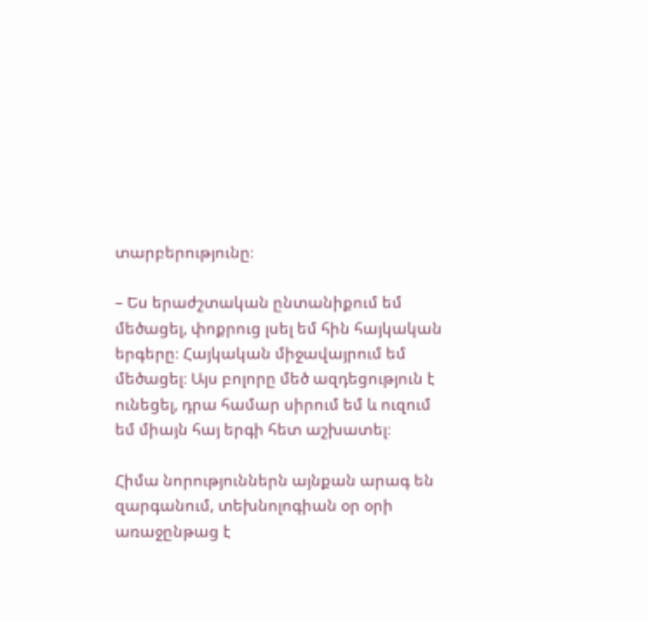տարբերությունը։

– Ես երաժշտական ընտանիքում եմ մեծացել, փոքրուց լսել եմ հին հայկական երգերը։ Հայկական միջավայրում եմ մեծացել։ Այս բոլորը մեծ ազդեցություն է ունեցել, դրա համար սիրում եմ և ուզում եմ միայն հայ երգի հետ աշխատել։

Հիմա նորություններն այնքան արագ են զարգանում, տեխնոլոգիան օր օրի առաջընթաց է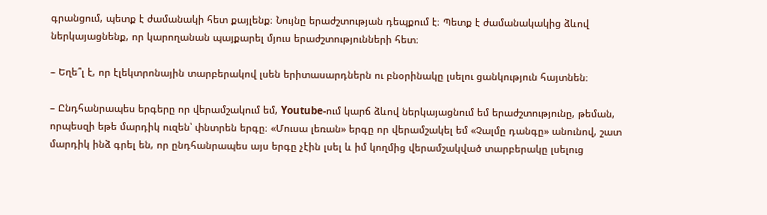գրանցում, պետք է ժամանակի հետ քայլենք։ Նույնը երաժշտության դեպքում է։ Պետք է ժամանակակից ձևով ներկայացնենք, որ կարողանան պայքարել մյուս երաժշտությունների հետ։

– Եղե՞լ է, որ էլեկտրոնային տարբերակով լսեն երիտասարդներն ու բնօրինակը լսելու ցանկություն հայտնեն։

– Ընդհանրապես երգերը որ վերամշակում եմ, Youtube-ում կարճ ձևով ներկայացնում եմ երաժշտությունը, թեման, որպեսզի եթե մարդիկ ուզեն՝ փնտրեն երգը։ «Մուսա լեռան» երգը որ վերամշակել եմ «Չալմը դանգը» անունով, շատ մարդիկ ինձ գրել են, որ ընդհանրապես այս երգը չէին լսել և իմ կողմից վերամշակված տարբերակը լսելուց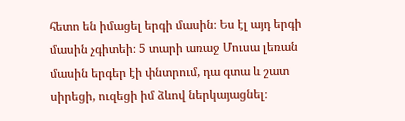հետո են իմացել երգի մասին։ Ես էլ այդ երգի մասին չգիտեի։ 5 տարի առաջ Մուսա լեռան մասին երգեր էի փնտրում, դա գտա և շատ սիրեցի, ուզեցի իմ ձևով ներկայացնել։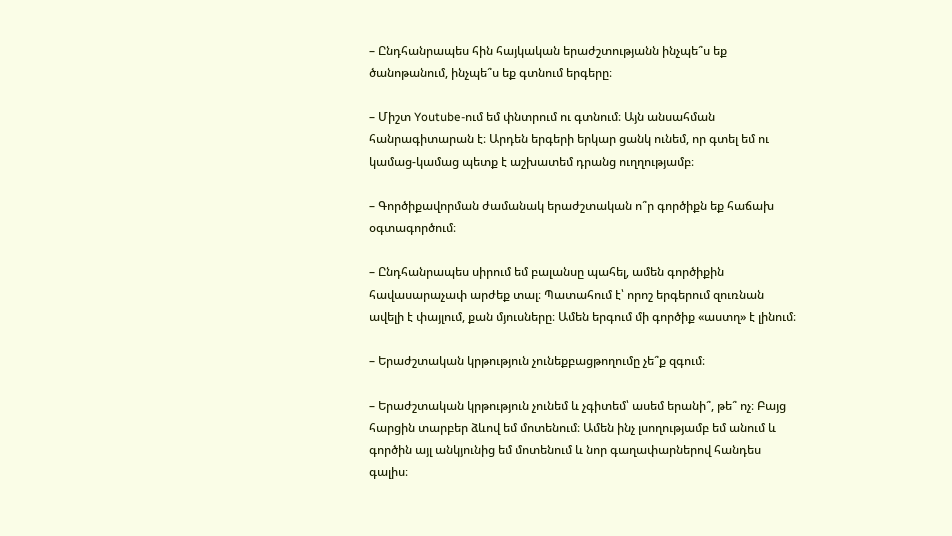– Ընդհանրապես հին հայկական երաժշտությանն ինչպե՞ս եք ծանոթանում, ինչպե՞ս եք գտնում երգերը։

– Միշտ Youtube-ում եմ փնտրում ու գտնում։ Այն անսահման հանրագիտարան է։ Արդեն երգերի երկար ցանկ ունեմ, որ գտել եմ ու կամաց-կամաց պետք է աշխատեմ դրանց ուղղությամբ։

– Գործիքավորման ժամանակ երաժշտական ո՞ր գործիքն եք հաճախ օգտագործում։

– Ընդհանրապես սիրում եմ բալանսը պահել, ամեն գործիքին հավասարաչափ արժեք տալ։ Պատահում է՝ որոշ երգերում զուռնան ավելի է փայլում, քան մյուսները։ Ամեն երգում մի գործիք «աստղ» է լինում։

– Երաժշտական կրթություն չունեքբացթողումը չե՞ք զգում։

– Երաժշտական կրթություն չունեմ և չգիտեմ՝ ասեմ երանի՞, թե՞ ոչ։ Բայց հարցին տարբեր ձևով եմ մոտենում։ Ամեն ինչ լսողությամբ եմ անում և գործին այլ անկյունից եմ մոտենում և նոր գաղափարներով հանդես գալիս։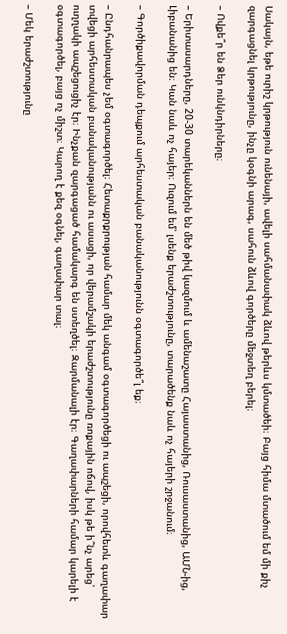Սակայն, եթե ուրիշ կրթություն ունենայի, ավելի սահմանափակ ձևով թերևս կմտածեի։ Բայց հիմա մտածում եմ մի քիչ զարգացնել կրթությունը, ինչը կօգնի արագ, սահուն ձևով գործերը մեջտեղ բերել։

– Ովքե՞ր են Ձեր ունկնդիրները։

– Երիտասարդները, 20-30 տարեկաններն են մեծ թիվ կազմում և ամենաշատը Հայաստանից, Ռուսաստանից, ԱՄՆ-ից, Լիբանանից են։ Կան նաև ոչ հայեր։ Ուզում եմ՝ լսենք երաժշտությունը, տարածենք նաև ոչ հայերի շրջանում։

– Գործիքավորման դեպքում արհեստական բանականությունն օգտագործե՞լ եք։

– Ընդհանրապես չեմ օգտագործել։ Հետաքրքրության համար մեկ անգամ օգտագործեցի ու ապշեցի, որովհետև գաղափար տվեցի արհեստական բանականությանն ու ասացի, որ վերամշակի երաժշտությունը ռոքային ոճով, իսկ թե ի՞նչ արեց՝ ուղղակի ապշեցուցիչ էր։ Ինչքան զարգացած համակարգ են ստեղծել։ Զարմանալի էր։ Գաղափարների համար կարելի է օգտագործել, բայց ոչ միշտ։ Կարող է քեզ օգնել, գաղափար տալ։

– Մեկ երաժշտությունը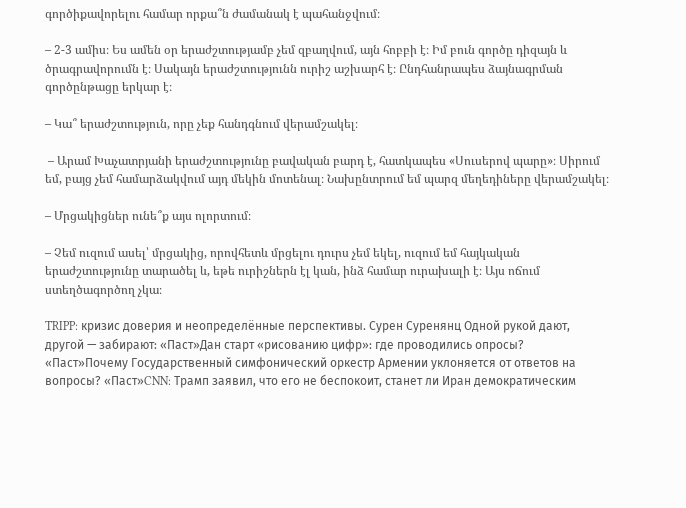գործիքավորելու համար որքա՞ն ժամանակ է պահանջվում։

– 2-3 ամիս։ Ես ամեն օր երաժշտությամբ չեմ զբաղվում, այն հոբբի է։ Իմ բուն գործը դիզայն և ծրագրավորումն է։ Սակայն երաժշտությունն ուրիշ աշխարհ է։ Ընդհանրապես ձայնագրման գործընթացը երկար է։

– Կա՞ երաժշտություն, որը չեք հանդգնում վերամշակել։

 – Արամ Խաչատրյանի երաժշտությունը բավական բարդ է, հատկապես «Սուսերով պարը»։ Սիրում եմ, բայց չեմ համարձակվում այդ մեկին մոտենալ։ Նախընտրում եմ պարզ մեղեդիները վերամշակել։

– Մրցակիցներ ունե՞ք այս ոլորտում։

– Չեմ ուզում ասել՝ մրցակից, որովհետև մրցելու դուրս չեմ եկել, ուզում եմ հայկական երաժշտությունը տարածել և, եթե ուրիշներն էլ կան, ինձ համար ուրախալի է։ Այս ոճում ստեղծագործող չկա։

TRIPP: кризис доверия и неопределённые перспективы. Сурен Суренянц Одной рукой дают, другой — забирают: «Паст»Дан старт «рисованию цифр»: где проводились опросы? «Паст»Почему Государственный симфонический оркестр Армении уклоняется от ответов на вопросы? «Паст»CNN: Трамп заявил, что его не беспокоит, станет ли Иран демократическим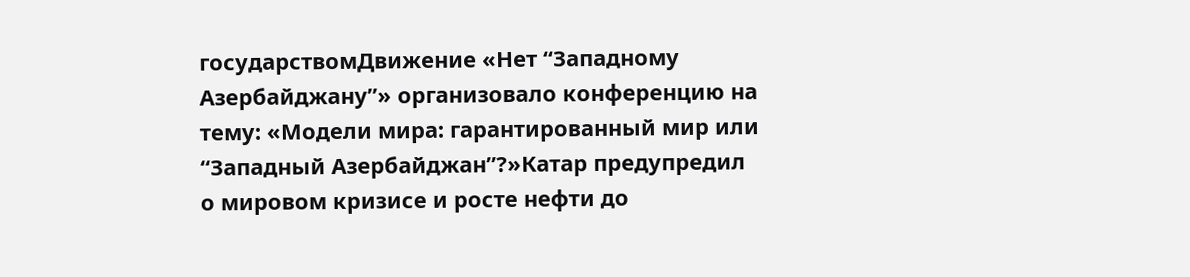государствомДвижение «Нет “Западному Азербайджану”» организовало конференцию на тему: «Модели мира: гарантированный мир или “Западный Азербайджан”?»Катар предупредил о мировом кризисе и росте нефти до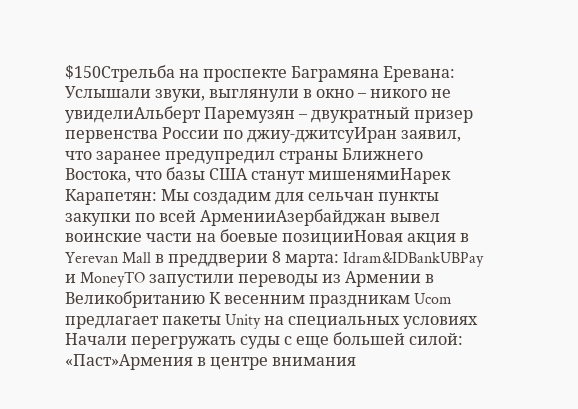$150Стрельба на проспекте Баграмяна Еревана: Услышали звуки, выглянули в окно – никого не увиделиАльберт Паремузян – двукратный призер первенства России по джиу-джитсуИран заявил, что заранее предупредил страны Ближнего Востока, что базы США станут мишенямиНарек Карапетян: Мы создадим для сельчан пункты закупки по всей АрменииАзербайджан вывел воинские части на боевые позицииНовая акция в Yerevan Mall в преддверии 8 марта: Idram&IDBankUBPay и MoneyTO запустили переводы из Армении в Великобританию К весенним праздникам Ucom предлагает пакеты Unity на специальных условиях Начали перегружать суды с еще большей силой: «Паст»Армения в центре внимания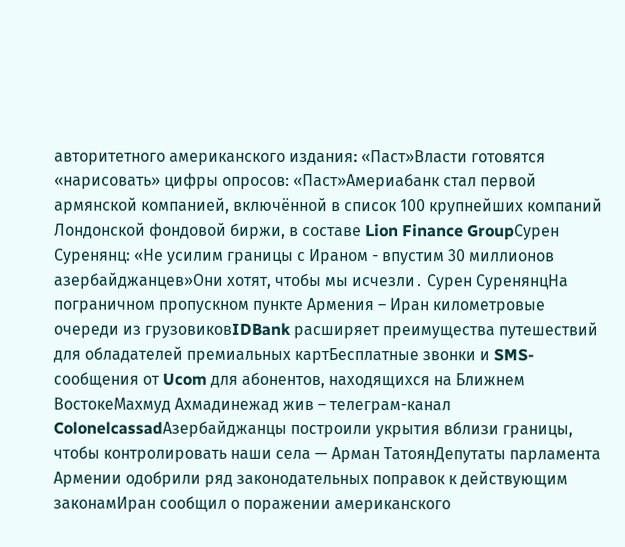авторитетного американского издания։ «Паст»Власти готовятся «нарисовать» цифры опросов: «Паст»Америабанк стал первой армянской компанией, включённой в список 100 крупнейших компаний Лондонской фондовой биржи, в составе Lion Finance GroupСурен Суренянц: «Не усилим границы с Ираном - впустим 30 миллионов азербайджанцев»Они хотят, чтобы мы исчезли․ Сурен СуренянцНа пограничном пропускном пункте Армения – Иран километровые очереди из грузовиковIDBank расширяет преимущества путешествий для обладателей премиальных картБесплатные звонки и SMS-сообщения от Ucom для абонентов, находящихся на Ближнем ВостокеМахмуд Ахмадинежад жив – телеграм-канал ColonelcassadАзербайджанцы построили укрытия вблизи границы, чтобы контролировать наши села — Арман ТатоянДепутаты парламента Армении одобрили ряд законодательных поправок к действующим законамИран сообщил о поражении американского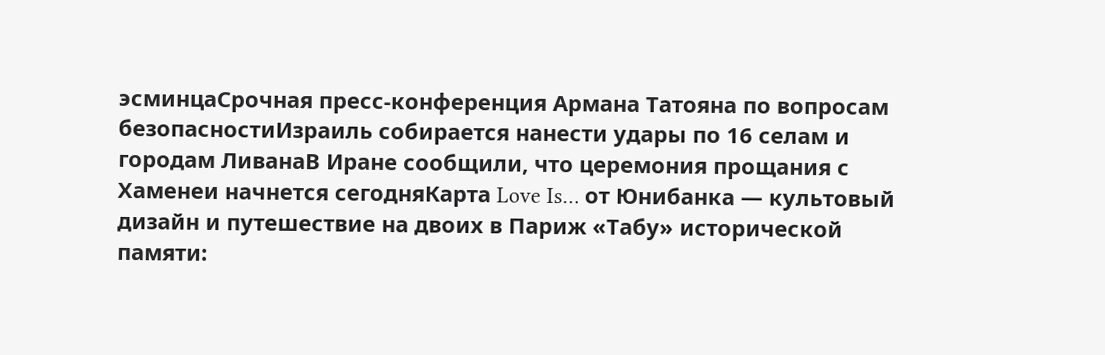эсминцаСрочная пресс-конференция Армана Татояна по вопросам безопасностиИзраиль собирается нанести удары по 16 селам и городам ЛиванаВ Иране сообщили, что церемония прощания с Хаменеи начнется сегодняКарта Love Is… от Юнибанка — культовый дизайн и путешествие на двоих в Париж «Табу» исторической памяти: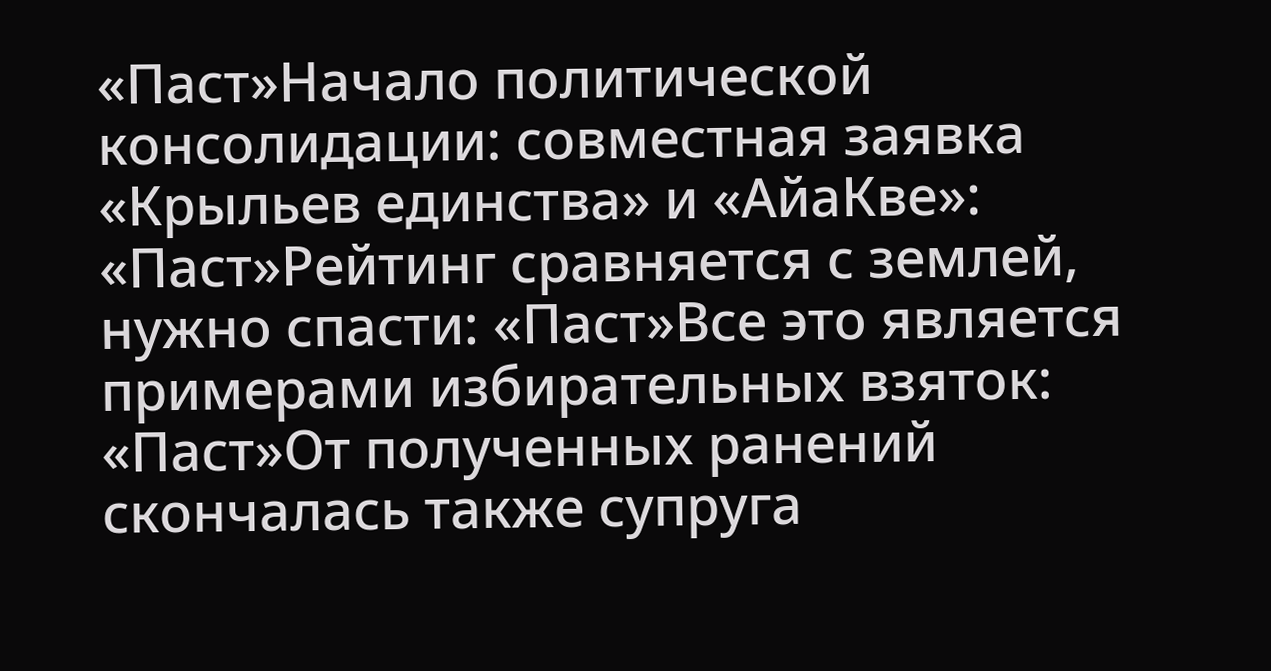«Паст»Начало политической консолидации: cовместная заявка «Крыльев единства» и «АйаКве»: «Паст»Рейтинг сравняется с землей, нужно спасти: «Паст»Все это является примерами избирательных взяток: «Паст»От полученных ранений скончалась также супруга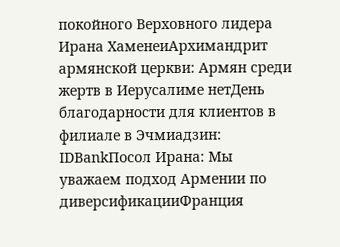покойного Верховного лидера Ирана ХаменеиАрхимандрит армянской церкви: Армян среди жертв в Иерусалиме нетДень благодарности для клиентов в филиале в Эчмиадзин: IDBankПосол Ирана: Мы уважаем подход Армении по диверсификацииФранция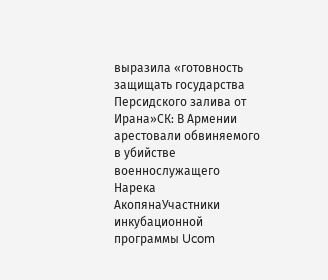выразила «готовность защищать государства Персидского залива от Ирана»СК: В Армении арестовали обвиняемого в убийстве военнослужащего Нарека АкопянаУчастники инкубационной программы Ucom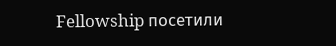Fellowship посетили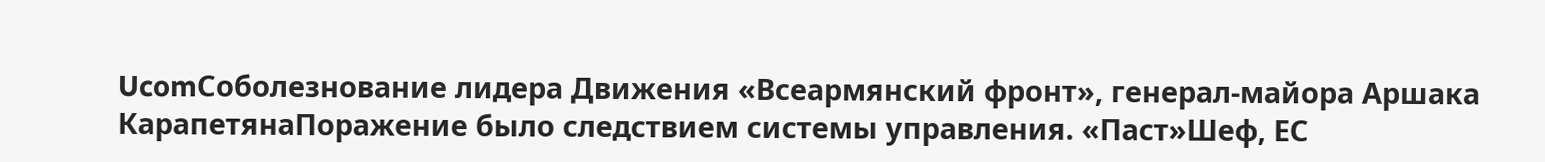UcomСоболезнование лидера Движения «Всеармянский фронт», генерал-майора Аршака КарапетянаПоражение было следствием системы управления. «Паст»Шеф, ЕС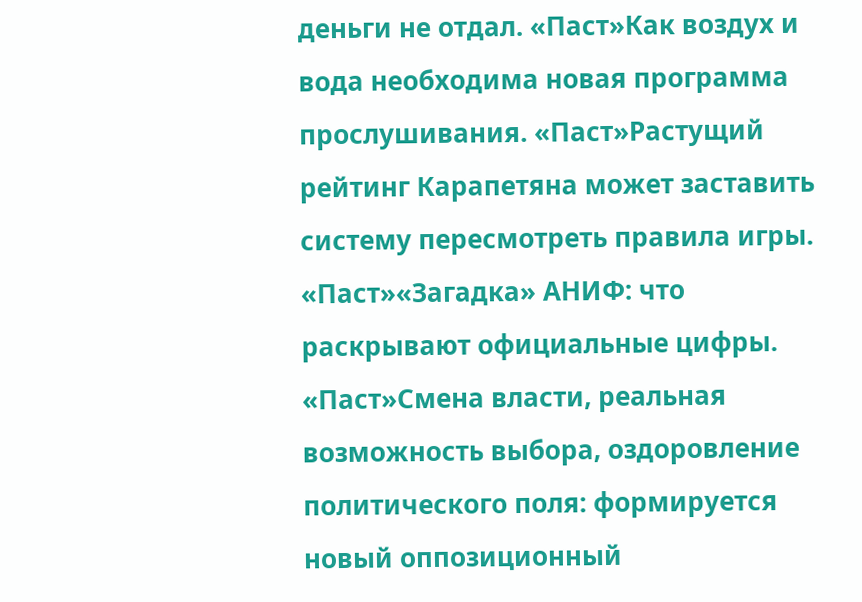деньги не отдал. «Паст»Как воздух и вода необходима новая программа прослушивания. «Паст»Растущий рейтинг Карапетяна может заставить систему пересмотреть правила игры. «Паст»«Загадка» АНИФ: что раскрывают официальные цифры. «Паст»Смена власти, реальная возможность выбора, оздоровление политического поля: формируется новый оппозиционный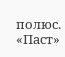полюс. «Паст»